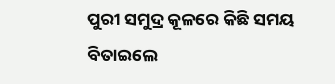ପୁରୀ ସମୁଦ୍ର କୂଳରେ କିଛି ସମୟ ବିତାଇଲେ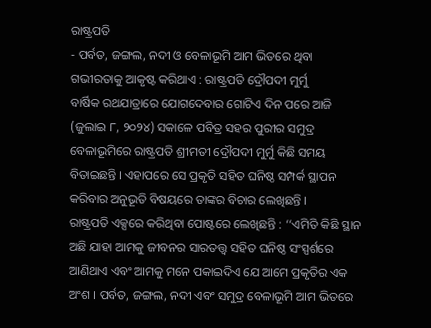ରାଷ୍ଟ୍ରପତି
- ପର୍ବତ, ଜଙ୍ଗଲ, ନଦୀ ଓ ବେଳାଭୂମି ଆମ ଭିତରେ ଥିବା ଗଭୀରତାକୁ ଆକୃଷ୍ଟ କରିଥାଏ : ରାଷ୍ଟ୍ରପତି ଦ୍ରୌପଦୀ ମୁର୍ମୁ
ବାର୍ଷିକ ରଥଯାତ୍ରାରେ ଯୋଗଦେବାର ଗୋଟିଏ ଦିନ ପରେ ଆଜି (ଜୁଲାଇ ୮, ୨୦୨୪) ସକାଳେ ପବିତ୍ର ସହର ପୁରୀର ସମୁଦ୍ର ବେଳାଭୂମିରେ ରାଷ୍ଟ୍ରପତି ଶ୍ରୀମତୀ ଦ୍ରୌପଦୀ ମୁର୍ମୁ କିଛି ସମୟ ବିତାଇଛନ୍ତି । ଏହାପରେ ସେ ପ୍ରକୃତି ସହିତ ଘନିଷ୍ଠ ସମ୍ପର୍କ ସ୍ଥାପନ କରିବାର ଅନୁଭୂତି ବିଷୟରେ ତାଙ୍କର ବିଚାର ଲେଖିଛନ୍ତି ।
ରାଷ୍ଟ୍ରପତି ଏକ୍ସରେ କରିଥିବା ପୋଷ୍ଟରେ ଲେଖିଛନ୍ତି : ‘‘ଏମିତି କିଛି ସ୍ଥାନ ଅଛି ଯାହା ଆମକୁ ଜୀବନର ସାରତତ୍ତ୍ୱ ସହିତ ଘନିଷ୍ଠ ସଂସ୍ପର୍ଶରେ ଆଣିଥାଏ ଏବଂ ଆମକୁ ମନେ ପକାଇଦିଏ ଯେ ଆମେ ପ୍ରକୃତିର ଏକ ଅଂଶ । ପର୍ବତ, ଜଙ୍ଗଲ, ନଦୀ ଏବଂ ସମୁଦ୍ର ବେଳାଭୂମି ଆମ ଭିତରେ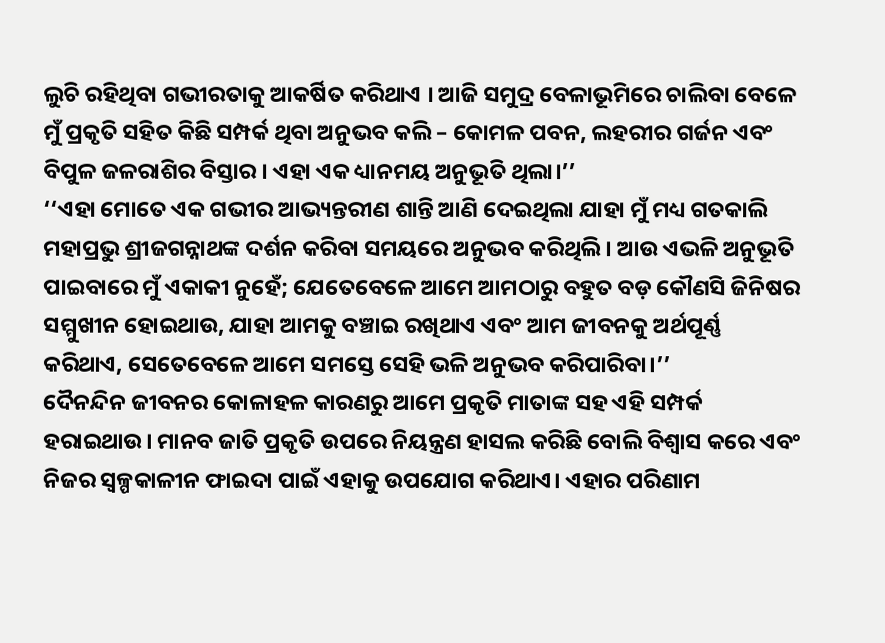ଲୁଚି ରହିଥିବା ଗଭୀରତାକୁ ଆକର୍ଷିତ କରିଥାଏ । ଆଜି ସମୁଦ୍ର ବେଳାଭୂମିରେ ଚାଲିବା ବେଳେ ମୁଁ ପ୍ରକୃତି ସହିତ କିଛି ସମ୍ପର୍କ ଥିବା ଅନୁଭବ କଲି – କୋମଳ ପବନ, ଲହରୀର ଗର୍ଜନ ଏବଂ ବିପୁଳ ଜଳରାଶିର ବିସ୍ତାର । ଏହା ଏକ ଧ୍ୟାନମୟ ଅନୁଭୂତି ଥିଲା।’’
‘‘ଏହା ମୋତେ ଏକ ଗଭୀର ଆଭ୍ୟନ୍ତରୀଣ ଶାନ୍ତି ଆଣି ଦେଇଥିଲା ଯାହା ମୁଁ ମଧ୍ୟ ଗତକାଲି ମହାପ୍ରଭୁ ଶ୍ରୀଜଗନ୍ନାଥଙ୍କ ଦର୍ଶନ କରିବା ସମୟରେ ଅନୁଭବ କରିଥିଲି । ଆଉ ଏଭଳି ଅନୁଭୂତି ପାଇବାରେ ମୁଁ ଏକାକୀ ନୁହେଁ; ଯେତେବେଳେ ଆମେ ଆମଠାରୁ ବହୁତ ବଡ଼ କୌଣସି ଜିନିଷର ସମ୍ମୁଖୀନ ହୋଇଥାଉ, ଯାହା ଆମକୁ ବଞ୍ଚାଇ ରଖିଥାଏ ଏବଂ ଆମ ଜୀବନକୁ ଅର୍ଥପୂର୍ଣ୍ଣ କରିଥାଏ, ସେତେବେଳେ ଆମେ ସମସ୍ତେ ସେହି ଭଳି ଅନୁଭବ କରିପାରିବା।’’
ଦୈନନ୍ଦିନ ଜୀବନର କୋଳାହଳ କାରଣରୁ ଆମେ ପ୍ରକୃତି ମାତାଙ୍କ ସହ ଏହି ସମ୍ପର୍କ ହରାଇଥାଉ। ମାନବ ଜାତି ପ୍ରକୃତି ଉପରେ ନିୟନ୍ତ୍ରଣ ହାସଲ କରିଛି ବୋଲି ବିଶ୍ୱାସ କରେ ଏବଂ ନିଜର ସ୍ୱଳ୍ପକାଳୀନ ଫାଇଦା ପାଇଁ ଏହାକୁ ଉପଯୋଗ କରିଥାଏ। ଏହାର ପରିଣାମ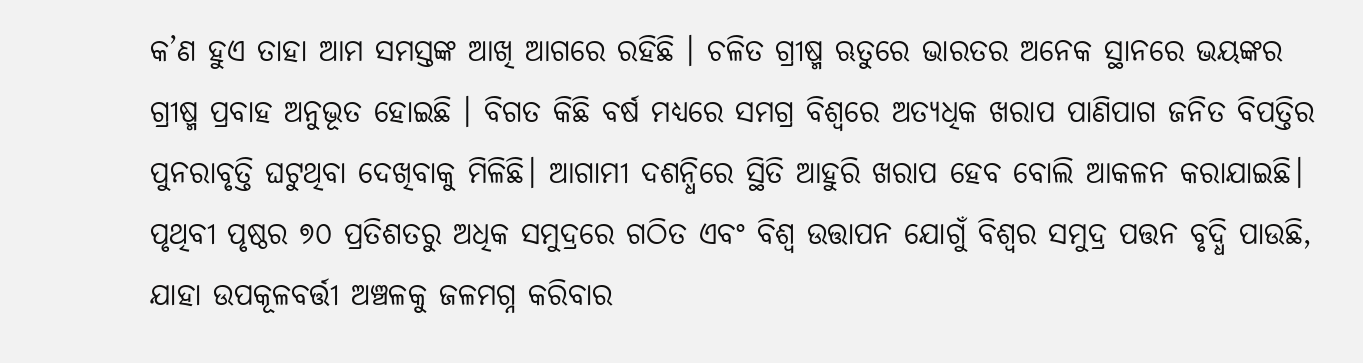କ’ଣ ହୁଏ ତାହା ଆମ ସମସ୍ତଙ୍କ ଆଖି ଆଗରେ ରହିଛି । ଚଳିତ ଗ୍ରୀଷ୍ମ ଋତୁରେ ଭାରତର ଅନେକ ସ୍ଥାନରେ ଭୟଙ୍କର ଗ୍ରୀଷ୍ମ ପ୍ରବାହ ଅନୁଭୂତ ହୋଇଛି । ବିଗତ କିଛି ବର୍ଷ ମଧ୍ୟରେ ସମଗ୍ର ବିଶ୍ୱରେ ଅତ୍ୟଧିକ ଖରାପ ପାଣିପାଗ ଜନିତ ବିପତ୍ତିର ପୁନରାବୃତ୍ତି ଘଟୁଥିବା ଦେଖିବାକୁ ମିଳିଛି। ଆଗାମୀ ଦଶନ୍ଧିରେ ସ୍ଥିତି ଆହୁରି ଖରାପ ହେବ ବୋଲି ଆକଳନ କରାଯାଇଛି।
ପୃଥିବୀ ପୃଷ୍ଠର ୭୦ ପ୍ରତିଶତରୁ ଅଧିକ ସମୁଦ୍ରରେ ଗଠିତ ଏବଂ ବିଶ୍ୱ ଉତ୍ତାପନ ଯୋଗୁଁ ବିଶ୍ୱର ସମୁଦ୍ର ପତ୍ତନ ବୃଦ୍ଧି ପାଉଛି, ଯାହା ଉପକୂଳବର୍ତ୍ତୀ ଅଞ୍ଚଳକୁ ଜଳମଗ୍ନ କରିବାର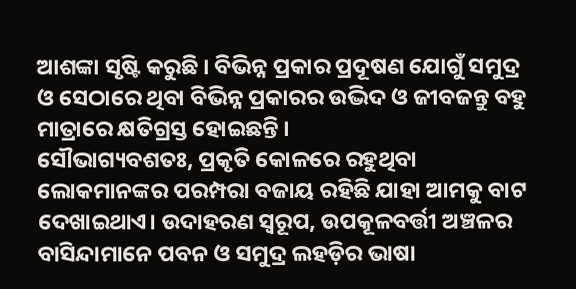ଆଶଙ୍କା ସୃଷ୍ଟି କରୁଛି । ବିଭିନ୍ନ ପ୍ରକାର ପ୍ରଦୂଷଣ ଯୋଗୁଁ ସମୁଦ୍ର ଓ ସେଠାରେ ଥିବା ବିଭିନ୍ନ ପ୍ରକାରର ଉଦ୍ଭିଦ ଓ ଜୀବଜନ୍ତୁ ବହୁ ମାତ୍ରାରେ କ୍ଷତିଗ୍ରସ୍ତ ହୋଇଛନ୍ତି ।
ସୌଭାଗ୍ୟବଶତଃ, ପ୍ରକୃତି କୋଳରେ ରହୁଥିବା ଲୋକମାନଙ୍କର ପରମ୍ପରା ବଜାୟ ରହିଛି ଯାହା ଆମକୁ ବାଟ ଦେଖାଇଥାଏ। ଉଦାହରଣ ସ୍ୱରୂପ, ଉପକୂଳବର୍ତ୍ତୀ ଅଞ୍ଚଳର ବାସିନ୍ଦାମାନେ ପବନ ଓ ସମୁଦ୍ର ଲହଡ଼ିର ଭାଷା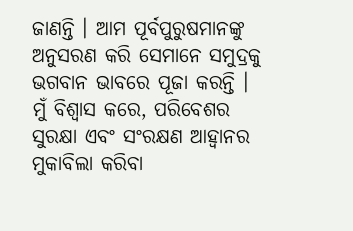ଜାଣନ୍ତି । ଆମ ପୂର୍ବପୁରୁଷମାନଙ୍କୁ ଅନୁସରଣ କରି ସେମାନେ ସମୁଦ୍ରକୁ ଭଗବାନ ଭାବରେ ପୂଜା କରନ୍ତି ।
ମୁଁ ବିଶ୍ୱାସ କରେ, ପରିବେଶର ସୁରକ୍ଷା ଏବଂ ସଂରକ୍ଷଣ ଆହ୍ୱାନର ମୁକାବିଲା କରିବା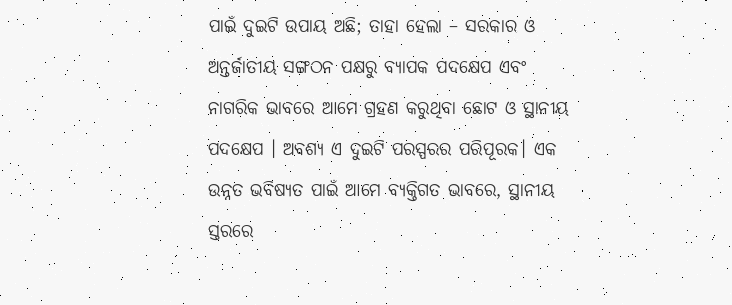ପାଇଁ ଦୁଇଟି ଉପାୟ ଅଛି; ତାହା ହେଲା – ସରକାର ଓ ଅନ୍ତର୍ଜାତୀୟ ସଙ୍ଗଠନ ପକ୍ଷରୁ ବ୍ୟାପକ ପଦକ୍ଷେପ ଏବଂ ନାଗରିକ ଭାବରେ ଆମେ ଗ୍ରହଣ କରୁଥିବା ଛୋଟ ଓ ସ୍ଥାନୀୟ ପଦକ୍ଷେପ । ଅବଶ୍ୟ ଏ ଦୁଇଟି ପରସ୍ପରର ପରିପୂରକ। ଏକ ଉନ୍ନତ ଭବିଷ୍ୟତ ପାଇଁ ଆମେ ବ୍ୟକ୍ତିଗତ ଭାବରେ, ସ୍ଥାନୀୟ ସ୍ତରରେ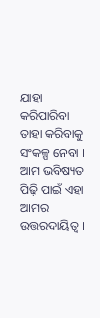ଯାହା କରିପାରିବା ତାହା କରିବାକୁ ସଂକଳ୍ପ ନେବା । ଆମ ଭବିଷ୍ୟତ ପିଢ଼ି ପାଇଁ ଏହା ଆମର ଉତ୍ତରଦାୟିତ୍ୱ ।